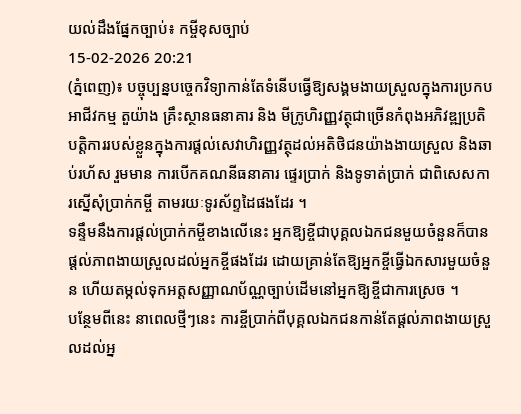យល់ដឹងផ្នែកច្បាប់៖ កម្ចីខុសច្បាប់
15-02-2026 20:21
(ភ្នំពេញ)៖ បច្ចុប្បន្នបច្ចេកវិទ្យាកាន់តែទំនើបធ្វើឱ្យសង្គមងាយស្រួលក្នុងការប្រកបអាជីវកម្ម តួយ៉ាង គ្រឹះស្ថានធនាគារ និង មីក្រូហិរញ្ញវត្ថុជាច្រើនកំពុងអភិវឌ្ឍប្រតិបត្តិការរបស់ខ្លួនក្នុងការផ្តល់សេវាហិរញ្ញវត្ថុដល់អតិថិជនយ៉ាងងាយស្រួល និងឆាប់រហ័ស រួមមាន ការបើកគណនីធនាគារ ផ្ទេរប្រាក់ និងទូទាត់ប្រាក់ ជាពិសេសការស្នើសុំប្រាក់កម្ចី តាមរយៈទូរស័ព្ទដៃផងដែរ ។
ទន្ទឹមនឹងការផ្តល់ប្រាក់កម្ចីខាងលើនេះ អ្នកឱ្យខ្ចីជាបុគ្គលឯកជនមួយចំនួនក៏បានផ្តល់ភាពងាយស្រួលដល់អ្នកខ្ចីផងដែរ ដោយគ្រាន់តែឱ្យអ្នកខ្ចីធ្វើឯកសារមួយចំនួន ហើយតម្កល់ទុកអត្តសញ្ញាណប័ណ្ណច្បាប់ដើមនៅអ្នកឱ្យខ្ចីជាការស្រេច ។
បន្ថែមពីនេះ នាពេលថ្មីៗនេះ ការខ្ចីប្រាក់ពីបុគ្គលឯកជនកាន់តែផ្តល់ភាពងាយស្រួលដល់អ្ន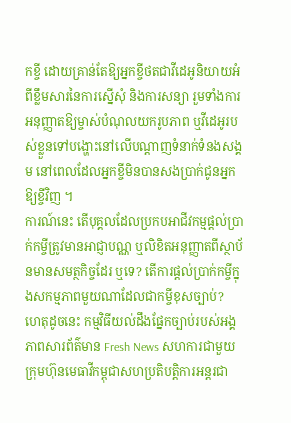កខ្ចី ដោយគ្រាន់តែឱ្យអ្នកខ្ចីថតជាវីដេអូនិយាយអំពីខ្លឹមសារនៃការស្នើសុំ និងការសន្យា រួមទាំងការអនុញ្ញាតឱ្យម្ចាស់បំណុលយករូបភាព ឬវីដេអូរបស់ខ្លួនទៅបង្ហោះនៅលើបណ្តាញទំនាក់ទំនងសង្គម នៅពេលដែលអ្នកខ្ចីមិនបានសងប្រាក់ជូនអ្នកឱ្យខ្ចីវិញ ។
ការណ៍នេះ តើបុគ្គលដែលប្រកបអាជីវកម្មផ្តល់ប្រាក់កម្ចីត្រូវមានអាជ្ញាបណ្ណ ឬលិខិតអនុញ្ញាតពីស្ថាប័នមានសមត្ថកិច្ចដែរ ឬទេ? តើការផ្តល់ប្រាក់កម្ចីក្នុងសកម្មភាពមួយណាដែលជាកម្ចីខុសច្បាប់?
ហេតុដូចនេះ កម្មវិធីយល់ដឹងផ្នែកច្បាប់របស់អង្គភាពសារព័ត៌មាន Fresh News សហការជាមួយ ក្រុមហ៊ុនមេធាវីកម្ពុជាសហប្រតិបត្តិការអន្តរជា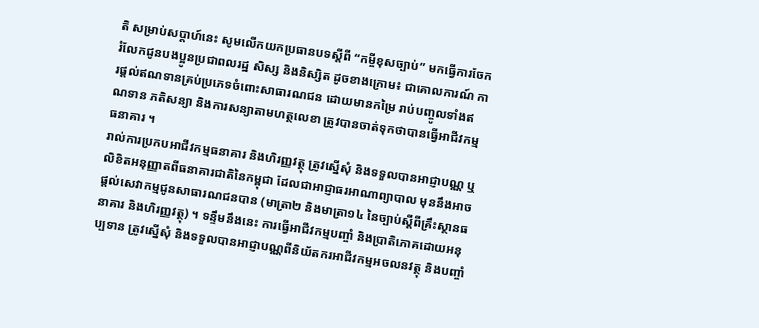តិ សម្រាប់សប្តាហ៍នេះ សូមលើកយកប្រធានបទស្ដីពី “កម្ចីខុសច្បាប់” មកធ្វើការចែករំលែកជូនបងប្អូនប្រជាពលរដ្ឋ សិស្ស និងនិស្សិត ដូចខាងក្រោម៖ ជាគោលការណ៍ ការផ្តល់ឥណទានគ្រប់ប្រភេទចំពោះសាធារណជន ដោយមានកម្រៃ រាប់បញ្ចូលទាំងឥណទាន ភតិសន្យា និងការសន្យាតាមហត្ថលេខា ត្រូវបានចាត់ទុកថាបានធ្វើអាជីវកម្មធនាគារ ។
រាល់ការប្រកបអាជីវកម្មធនាគារ និងហិរញ្ញវត្ថុ ត្រូវស្នើសុំ និងទទួលបានអាជ្ញាបណ្ណ ឬលិខិតអនុញ្ញាតពីធនាគារជាតិនៃកម្ពុជា ដែលជាអាជ្ញាធរអាណាព្យាបាល មុននឹងអាចផ្តល់សេវាកម្មជូនសាធារណជនបាន (មាត្រា២ និងមាត្រា១៤ នៃច្បាប់ស្តីពីគ្រឹះស្ថានធនាគារ និងហិរញ្ញវត្ថុ) ។ ទន្ទឹមនឹងនេះ ការធ្វើអាជីវកម្មបញ្ចាំ និងប្រាតិភោគដោយអនុប្បទាន ត្រូវស្នើសុំ និងទទួលបានអាជ្ញាបណ្ណពីនិយ័តករអាជីវកម្មអចលនវត្ថុ និងបញ្ចាំ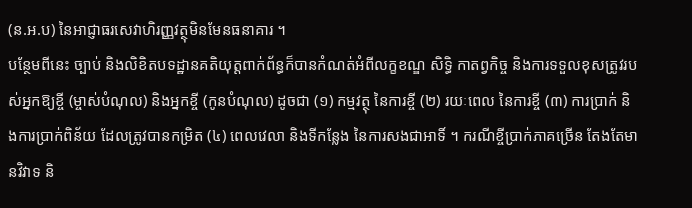(ន.អ.ប) នៃអាជ្ញាធរសេវាហិរញ្ញវត្ថុមិនមែនធនាគារ ។
បន្ថែមពីនេះ ច្បាប់ និងលិខិតបទដ្ឋានគតិយុត្តពាក់ព័ន្ធក៏បានកំណត់អំពីលក្ខខណ្ឌ សិទ្ធិ កាតព្វកិច្ច និងការទទួលខុសត្រូវរបស់អ្នកឱ្យខ្ចី (ម្ចាស់បំណុល) និងអ្នកខ្ចី (កូនបំណុល) ដូចជា (១) កម្មវត្ថុ នៃការខ្ចី (២) រយៈពេល នៃការខ្ចី (៣) ការប្រាក់ និងការប្រាក់ពិន័យ ដែលត្រូវបានកម្រិត (៤) ពេលវេលា និងទីកន្លែង នៃការសងជាអាទិ៍ ។ ករណីខ្ចីប្រាក់ភាគច្រើន តែងតែមានវិវាទ និ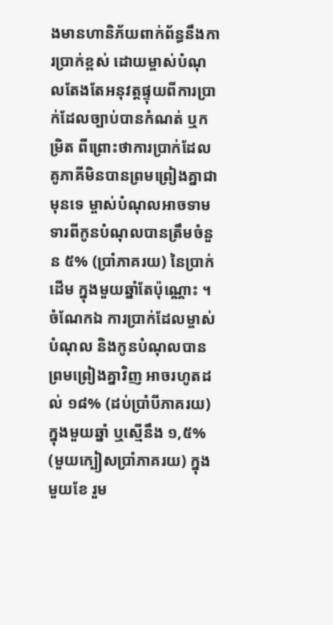ងមានហានិភ័យពាក់ព័ន្ធនឹងការប្រាក់ខ្ពស់ ដោយម្ចាស់បំណុលតែងតែអនុវត្តផ្ទុយពីការប្រាក់ដែលច្បាប់បានកំណត់ ឬកម្រិត ពីព្រោះថាការប្រាក់ដែលគូភាគីមិនបានព្រមព្រៀងគ្នាជាមុនទេ ម្ចាស់បំណុលអាចទាមទារពីកូនបំណុលបានត្រឹមចំនួន ៥% (ប្រាំភាគរយ) នៃប្រាក់ដើម ក្នុងមួយឆ្នាំតែប៉ុណ្ណោះ ។
ចំណែកឯ ការប្រាក់ដែលម្ចាស់បំណុល និងកូនបំណុលបានព្រមព្រៀងគ្នាវិញ អាចរហូតដល់ ១៨% (ដប់ប្រាំបីភាគរយ) ក្នុងមួយឆ្នាំ ឬស្មើនឹង ១,៥% (មួយក្បៀសប្រាំភាគរយ) ក្នុងមួយខែ រួម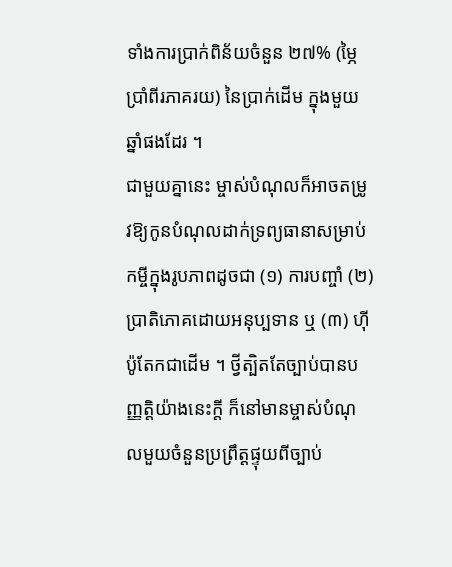ទាំងការប្រាក់ពិន័យចំនួន ២៧% (ម្ភៃប្រាំពីរភាគរយ) នៃប្រាក់ដើម ក្នុងមួយឆ្នាំផងដែរ ។
ជាមួយគ្នានេះ ម្ចាស់បំណុលក៏អាចតម្រូវឱ្យកូនបំណុលដាក់ទ្រព្យធានាសម្រាប់កម្ចីក្នុងរូបភាពដូចជា (១) ការបញ្ចាំ (២) ប្រាតិភោគដោយអនុប្បទាន ឬ (៣) ហ៊ីប៉ូតែកជាដើម ។ ថ្វីត្បិតតែច្បាប់បានបញ្ញត្តិយ៉ាងនេះក្តី ក៏នៅមានម្ចាស់បំណុលមួយចំនួនប្រព្រឹត្តផ្ទុយពីច្បាប់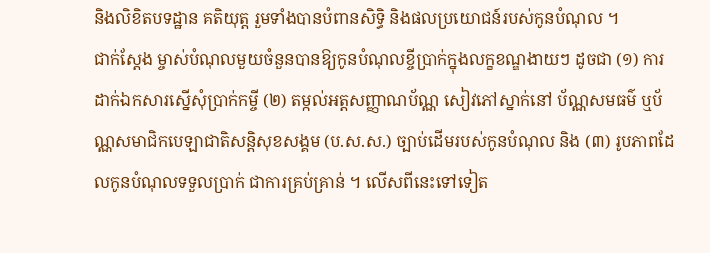និងលិខិតបទដ្ឋាន គតិយុត្ត រួមទាំងបានបំពានសិទ្ធិ និងផលប្រយោជន៍របស់កូនបំណុល ។
ជាក់ស្តែង ម្ចាស់បំណុលមួយចំនួនបានឱ្យកូនបំណុលខ្ចីប្រាក់ក្នុងលក្ខខណ្ឌងាយៗ ដូចជា (១) ការដាក់ឯកសារស្នើសុំប្រាក់កម្ចី (២) តម្កល់អត្តសញ្ញាណប័ណ្ណ សៀវភៅស្នាក់នៅ ប័ណ្ណសមធម៌ ឬប័ណ្ណសមាជិកបេឡាជាតិសន្តិសុខសង្គម (ប.ស.ស.) ច្បាប់ដើមរបស់កូនបំណុល និង (៣) រូបភាពដែលកូនបំណុលទទួលប្រាក់ ជាការគ្រប់គ្រាន់ ។ លើសពីនេះទៅទៀត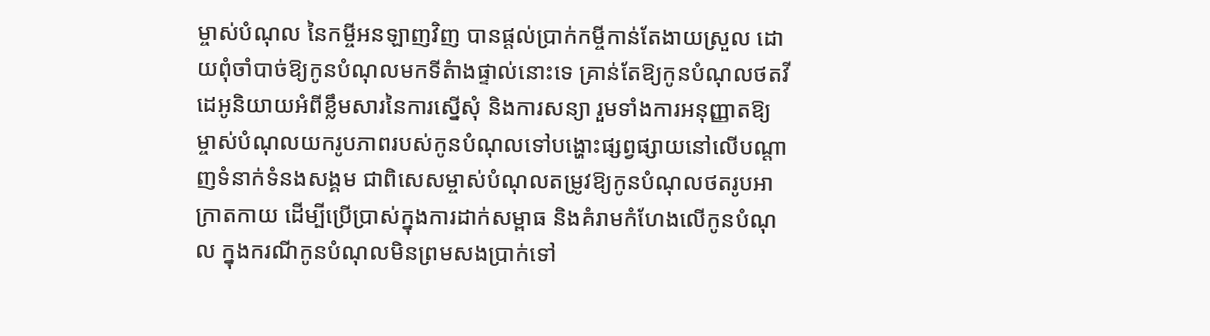ម្ចាស់បំណុល នៃកម្ចីអនឡាញវិញ បានផ្តល់ប្រាក់កម្ចីកាន់តែងាយស្រួល ដោយពុំចាំបាច់ឱ្យកូនបំណុលមកទីតំាងផ្ទាល់នោះទេ គ្រាន់តែឱ្យកូនបំណុលថតវីដេអូនិយាយអំពីខ្លឹមសារនៃការស្នើសុំ និងការសន្យា រួមទាំងការអនុញ្ញាតឱ្យម្ចាស់បំណុលយករូបភាពរបស់កូនបំណុលទៅបង្ហោះផ្សព្វផ្សាយនៅលើបណ្តាញទំនាក់ទំនងសង្គម ជាពិសេសម្ចាស់បំណុលតម្រូវឱ្យកូនបំណុលថតរូបអាក្រាតកាយ ដើម្បីប្រើប្រាស់ក្នុងការដាក់សម្ពាធ និងគំរាមកំហែងលើកូនបំណុល ក្នុងករណីកូនបំណុលមិនព្រមសងប្រាក់ទៅ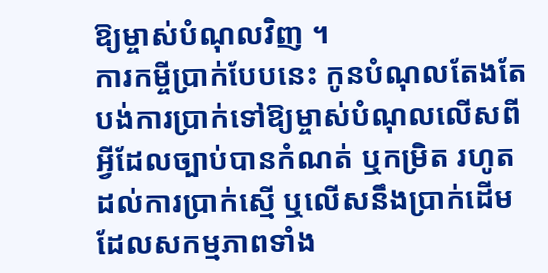ឱ្យម្ចាស់បំណុលវិញ ។
ការកម្ចីប្រាក់បែបនេះ កូនបំណុលតែងតែបង់ការប្រាក់ទៅឱ្យម្ចាស់បំណុលលើសពីអ្វីដែលច្បាប់បានកំណត់ ឬកម្រិត រហូតដល់ការប្រាក់ស្មើ ឬលើសនឹងប្រាក់ដើម ដែលសកម្មភាពទាំង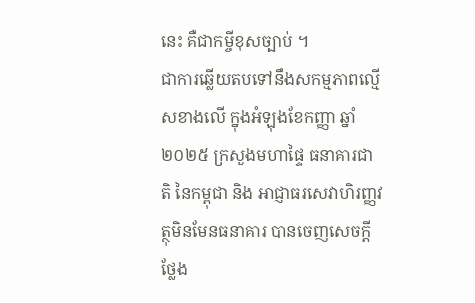នេះ គឺជាកម្ចីខុសច្បាប់ ។
ជាការឆ្លើយតបទៅនឹងសកម្មភាពល្មើសខាងលើ ក្នុងអំឡុងខែកញ្ញា ឆ្នាំ២០២៥ ក្រសួងមហាផ្ទៃ ធនាគារជាតិ នៃកម្ពុជា និង អាជ្ញាធរសេវាហិរញ្ញវត្ថុមិនមែនធនាគារ បានចេញសេចក្តីថ្លែង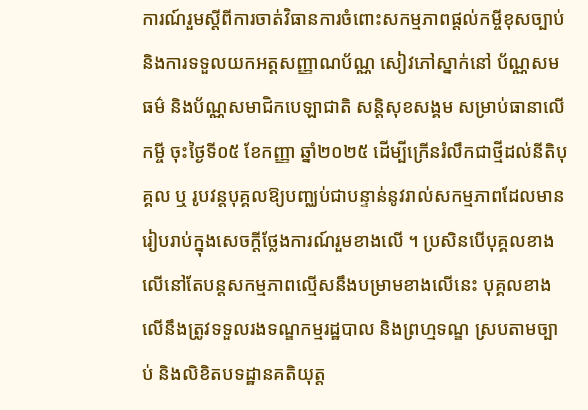ការណ៍រួមស្តីពីការចាត់វិធានការចំពោះសកម្មភាពផ្តល់កម្ចីខុសច្បាប់ និងការទទួលយកអត្តសញ្ញាណប័ណ្ណ សៀវភៅស្នាក់នៅ ប័ណ្ណសមធម៌ និងប័ណ្ណសមាជិកបេឡាជាតិ សន្តិសុខសង្គម សម្រាប់ធានាលើកម្ចី ចុះថ្ងៃទី០៥ ខែកញ្ញា ឆ្នាំ២០២៥ ដើម្បីក្រើនរំលឹកជាថ្មីដល់នីតិបុគ្គល ឬ រូបវន្តបុគ្គលឱ្យបញ្ឈប់ជាបន្ទាន់នូវរាល់សកម្មភាពដែលមានរៀបរាប់ក្នុងសេចក្តីថ្លែងការណ៍រួមខាងលើ ។ ប្រសិនបើបុគ្គលខាងលើនៅតែបន្តសកម្មភាពល្មើសនឹងបម្រាមខាងលើនេះ បុគ្គលខាងលើនឹងត្រូវទទួលរងទណ្ឌកម្មរដ្ឋបាល និងព្រហ្មទណ្ឌ ស្របតាមច្បាប់ និងលិខិតបទដ្ឋានគតិយុត្ត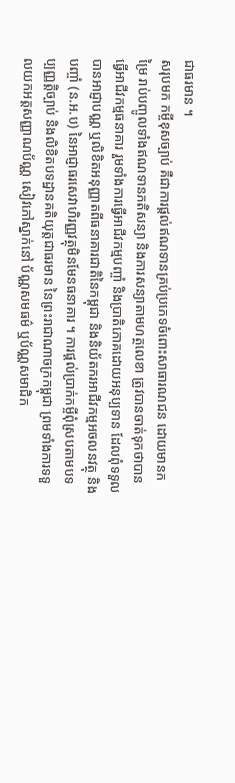ជាធរមាន ។
សរុបមក កម្ចីខុសច្បាប់ គឺជាការផ្តល់ឥណទានគ្រប់ប្រភេទចំពោះសាធារណជន ដោយមានកម្រៃ រាប់បញ្ចូលទាំងឥណទានភតិសន្យា និងការសន្យាតាមហត្ថលេខា ត្រូវបានចាត់ទុកថាបានធ្វើអាជីវកម្មធនាគារ រួមទាំងការធ្វើអាជីវកម្មបញ្ចាំ និងប្រាតិភោគដោយអនុប្បទាន ដែលពុំទទួលបានអាជ្ញាបណ្ណ ឬលិខិតអនុញ្ញាតពីធនាគារជាតិនៃកម្ពុជា និងនិយ័តករអាជីវកម្មអចលនវត្ថុ និងបញ្ចាំ (ន.អ.ប) នៃអាជ្ញាធរសេវាហិរញ្ញវត្ថុមិនមែនធនាគារ ។ ការផ្តល់ប្រាក់កម្ចីពុំស្របតាមបទប្បញ្ញត្តិច្បាប់ និងលិខិតបទដ្ឋានគតិយុត្តជាធរមាន នៃព្រះរាជាណាចក្រកម្ពុជា ព្រមទាំងការទទួលយកអត្តសញ្ញាណប័ណ្ណ សៀវភៅស្នាក់នៅ ប័ណ្ណសមធម៌ ឬប័ណ្ណសមាជិក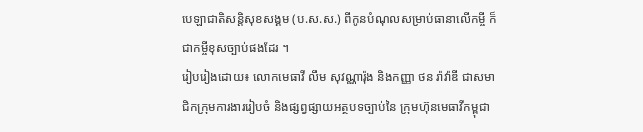បេឡាជាតិសន្តិសុខសង្គម (ប.ស.ស.) ពីកូនបំណុលសម្រាប់ធានាលើកម្ចី ក៏ជាកម្ចីខុសច្បាប់ផងដែរ ។
រៀបរៀងដោយ៖ លោកមេធាវី លឹម សុវណ្ណារ៉ុង និងកញ្ញា ថន រ៉ាវ៉ាឌី ជាសមាជិកក្រុមការងាររៀបចំ និងផ្សព្វផ្សាយអត្ថបទច្បាប់នៃ ក្រុមហ៊ុនមេធាវីកម្ពុជា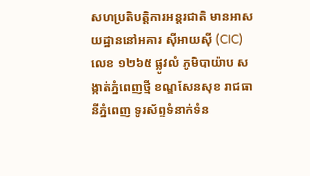សហប្រតិបត្តិការអន្តរជាតិ មានអាសយដ្ឋាននៅអគារ ស៊ីអាយស៊ី (CIC) លេខ ១២៦៥ ផ្លូវលំ ភូមិបាយ៉ាប សង្កាត់ភ្នំពេញថ្មី ខណ្ឌសែនសុខ រាជធានីភ្នំពេញ ទូរស័ព្ទទំនាក់ទំន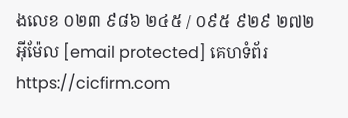ងលេខ ០២៣ ៩៨៦ ២៤៥ / ០៩៥ ៩២៩ ២៧២ អ៊ីម៉ែល [email protected] គេហទំព័រ https://cicfirm.com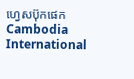ហ្វេសប៊ុកផេក Cambodia International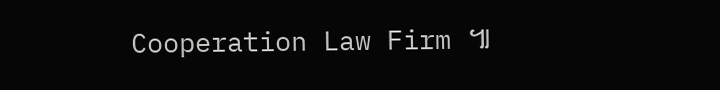Cooperation Law Firm ៕